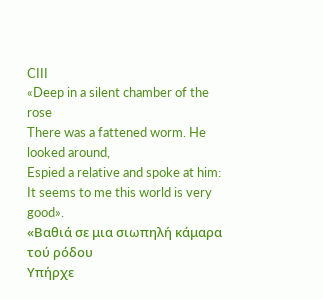CIII
«Deep in a silent chamber of the rose
There was a fattened worm. He looked around,
Espied a relative and spoke at him:
It seems to me this world is very good».
«Βαθιά σε μια σιωπηλή κάμαρα τού ρόδου
Υπήρχε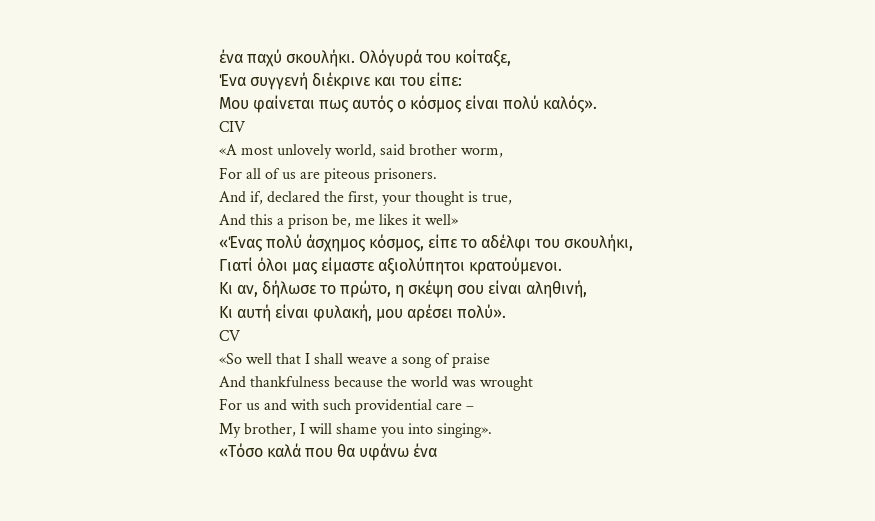ένα παχύ σκουλήκι. Ολόγυρά του κοίταξε,
Ένα συγγενή διέκρινε και του είπε:
Μου φαίνεται πως αυτός ο κόσμος είναι πολύ καλός».
CIV
«A most unlovely world, said brother worm,
For all of us are piteous prisoners.
And if, declared the first, your thought is true,
And this a prison be, me likes it well»
«Ένας πολύ άσχημος κόσμος, είπε το αδέλφι του σκουλήκι,
Γιατί όλοι μας είμαστε αξιολύπητοι κρατούμενοι.
Κι αν, δήλωσε το πρώτο, η σκέψη σου είναι αληθινή,
Κι αυτή είναι φυλακή, μου αρέσει πολύ».
CV
«So well that I shall weave a song of praise
And thankfulness because the world was wrought
For us and with such providential care –
My brother, I will shame you into singing».
«Τόσο καλά που θα υφάνω ένα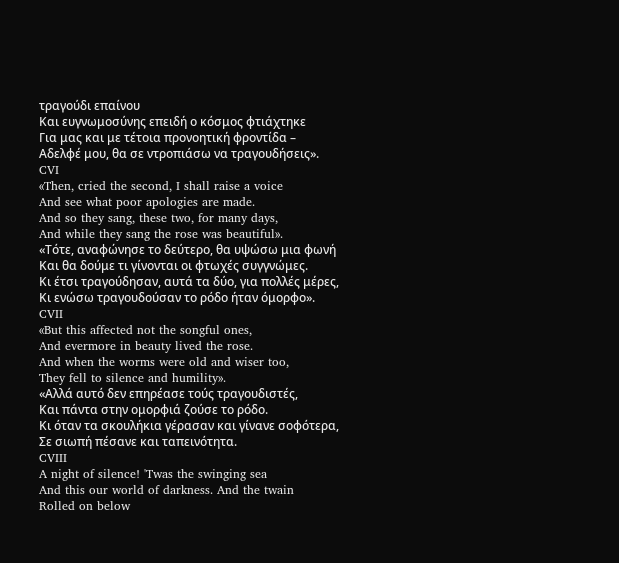τραγούδι επαίνου
Και ευγνωμοσύνης επειδή ο κόσμος φτιάχτηκε
Για μας και με τέτοια προνοητική φροντίδα –
Αδελφέ μου, θα σε ντροπιάσω να τραγουδήσεις».
CVI
«Then, cried the second, I shall raise a voice
And see what poor apologies are made.
And so they sang, these two, for many days,
And while they sang the rose was beautiful».
«Τότε, αναφώνησε το δεύτερο, θα υψώσω μια φωνή
Και θα δούμε τι γίνονται οι φτωχές συγγνώμες.
Κι έτσι τραγούδησαν, αυτά τα δύο, για πολλές μέρες,
Κι ενώσω τραγουδούσαν το ρόδο ήταν όμορφο».
CVII
«But this affected not the songful ones,
And evermore in beauty lived the rose.
And when the worms were old and wiser too,
They fell to silence and humility».
«Αλλά αυτό δεν επηρέασε τούς τραγουδιστές,
Και πάντα στην ομορφιά ζούσε το ρόδο.
Κι όταν τα σκουλήκια γέρασαν και γίνανε σοφότερα,
Σε σιωπή πέσανε και ταπεινότητα.
CVIII
A night of silence! 'Twas the swinging sea
And this our world of darkness. And the twain
Rolled on below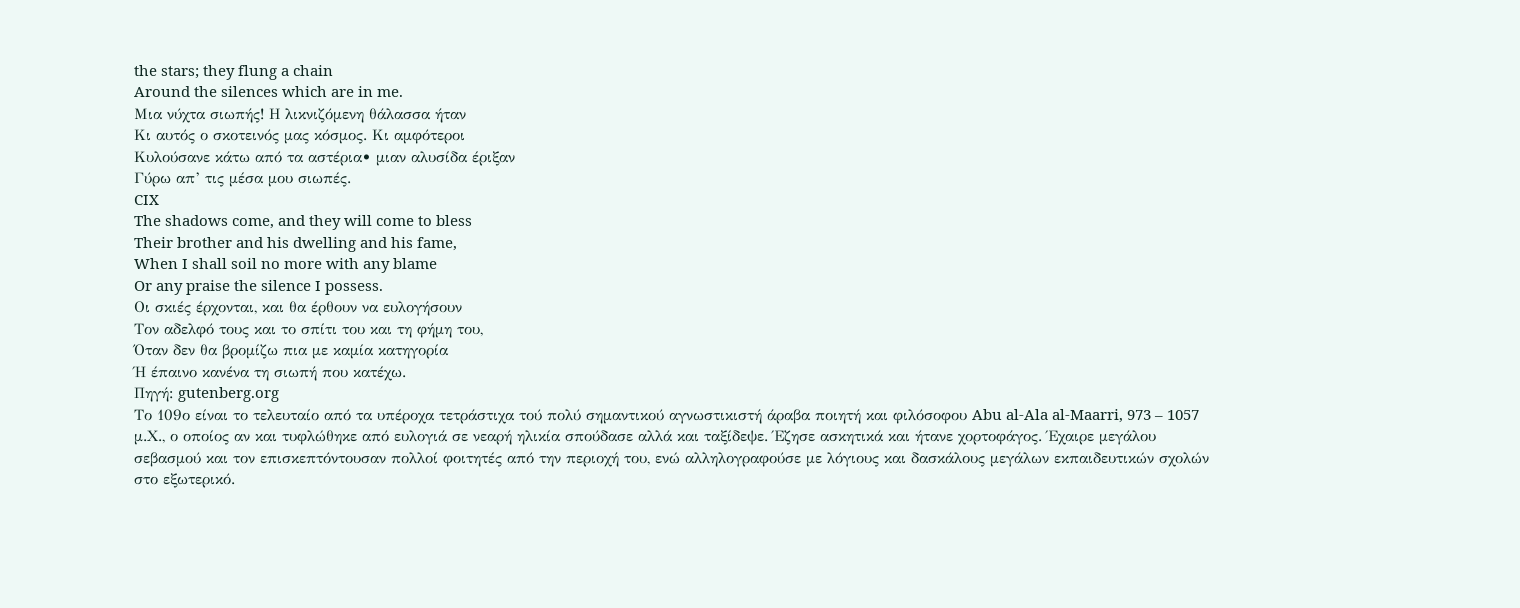the stars; they flung a chain
Around the silences which are in me.
Μια νύχτα σιωπής! Η λικνιζόμενη θάλασσα ήταν
Κι αυτός ο σκοτεινός μας κόσμος. Κι αμφότεροι
Κυλούσανε κάτω από τα αστέρια• μιαν αλυσίδα έριξαν
Γύρω απ’ τις μέσα μου σιωπές.
CIX
The shadows come, and they will come to bless
Their brother and his dwelling and his fame,
When I shall soil no more with any blame
Or any praise the silence I possess.
Οι σκιές έρχονται, και θα έρθουν να ευλογήσουν
Τον αδελφό τους και το σπίτι του και τη φήμη του,
Όταν δεν θα βρομίζω πια με καμία κατηγορία
Ή έπαινο κανένα τη σιωπή που κατέχω.
Πηγή: gutenberg.org
Το 109ο είναι το τελευταίο από τα υπέροχα τετράστιχα τού πολύ σημαντικού αγνωστικιστή άραβα ποιητή και φιλόσοφου Abu al-Ala al-Maarri, 973 – 1057 μ.Χ., ο οποίος αν και τυφλώθηκε από ευλογιά σε νεαρή ηλικία σπούδασε αλλά και ταξίδεψε. Έζησε ασκητικά και ήτανε χορτοφάγος. Έχαιρε μεγάλου σεβασμού και τον επισκεπτόντουσαν πολλοί φοιτητές από την περιοχή του, ενώ αλληλογραφούσε με λόγιους και δασκάλους μεγάλων εκπαιδευτικών σχολών στο εξωτερικό.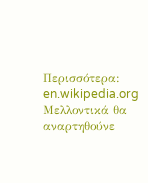Περισσότερα: en.wikipedia.org
Μελλοντικά θα αναρτηθούνε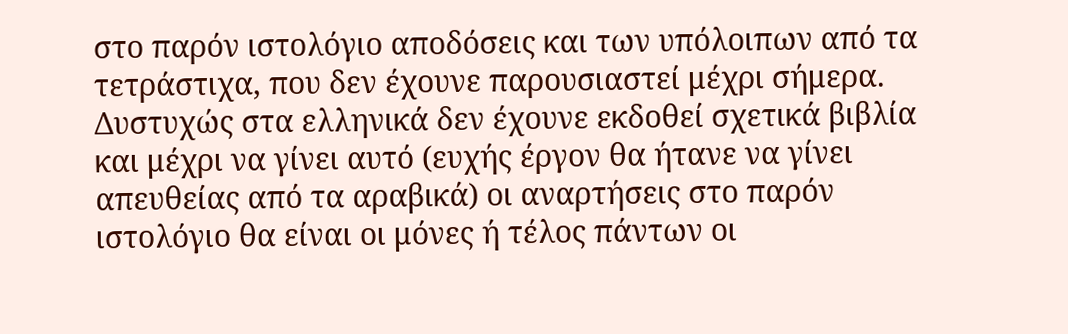στο παρόν ιστολόγιο αποδόσεις και των υπόλοιπων από τα τετράστιχα, που δεν έχουνε παρουσιαστεί μέχρι σήμερα.
Δυστυχώς στα ελληνικά δεν έχουνε εκδοθεί σχετικά βιβλία και μέχρι να γίνει αυτό (ευχής έργον θα ήτανε να γίνει απευθείας από τα αραβικά) οι αναρτήσεις στο παρόν ιστολόγιο θα είναι οι μόνες ή τέλος πάντων οι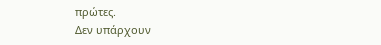πρώτες.
Δεν υπάρχουν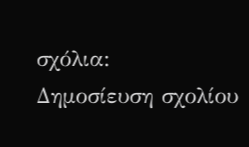σχόλια:
Δημοσίευση σχολίου